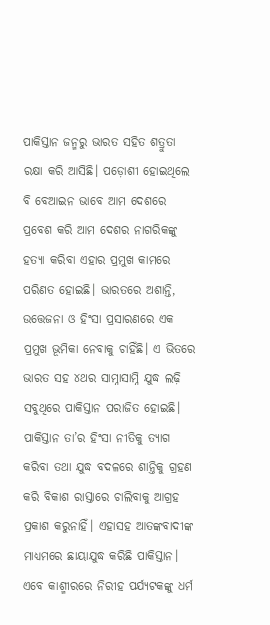ପାକିସ୍ତାନ ଜନ୍ମରୁ ଭାରତ ସହିତ ଶତ୍ରୁତା ରକ୍ଷା କରି ଆସିଛି। ପଡ଼ୋଶୀ ହୋଇଥିଲେ ବି ବେଆଇନ ଭାବେ ଆମ ଦେଶରେ ପ୍ରବେଶ କରି ଆମ ଦେଶର ନାଗରିକଙ୍କୁ ହତ୍ୟା କରିବା ଏହାର ପ୍ରମୁଖ କାମରେ ପରିଣତ ହୋଇଛି। ଭାରତରେ ଅଶାନ୍ତି, ଉତ୍ତେଜନା ଓ ହିଂସା ପ୍ରସାରଣରେ ଏକ ପ୍ରମୁଖ ଭୂମିକା ନେବାକୁ ଚାହିଁଛି। ଏ ଭିତରେ ଭାରତ ସହ ୪ଥର ସାମ୍ନାସାମ୍ନି ଯୁଦ୍ଧ ଲଢ଼ି ସବୁଥିରେ ପାକିସ୍ତାନ ପରାଜିତ ହୋଇଛି। ପାକିସ୍ତାନ ତା’ର ହିଂସା ନୀତିକୁ ତ୍ୟାଗ କରିବା ତଥା ଯୁଦ୍ଧ ବଦଳରେ ଶାନ୍ତିକୁ ଗ୍ରହଣ କରି ବିକାଶ ରାସ୍ତାରେ ଚାଲିବାକୁ ଆଗ୍ରହ ପ୍ରକାଶ କରୁନାହିଁ। ଏହାସହ ଆତଙ୍କବାଦୀଙ୍କ ମାଧ୍ୟମରେ ଛାୟାଯୁଦ୍ଧ କରିଛି ପାକିସ୍ତାନ।
ଏବେ କାଶ୍ମୀରରେ ନିରୀହ ପର୍ଯ୍ୟଟକଙ୍କୁ ଧର୍ମ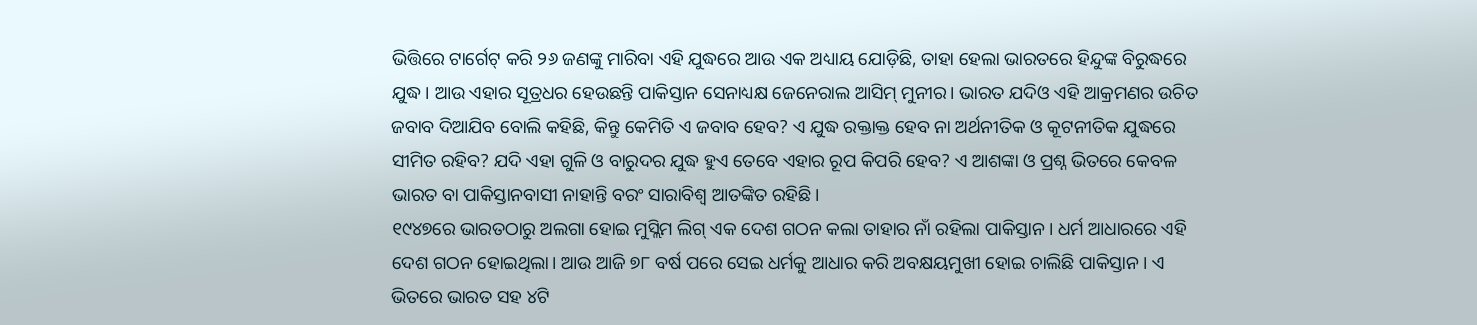ଭିତ୍ତିରେ ଟାର୍ଗେଟ୍ କରି ୨୬ ଜଣଙ୍କୁ ମାରିବା ଏହି ଯୁଦ୍ଧରେ ଆଉ ଏକ ଅଧ୍ୟାୟ ଯୋଡ଼ିଛି, ତାହା ହେଲା ଭାରତରେ ହିନ୍ଦୁଙ୍କ ବିରୁଦ୍ଧରେ ଯୁଦ୍ଧ। ଆଉ ଏହାର ସୂତ୍ରଧର ହେଉଛନ୍ତି ପାକିସ୍ତାନ ସେନାଧ୍ୟକ୍ଷ ଜେନେରାଲ ଆସିମ୍ ମୁନୀର। ଭାରତ ଯଦିଓ ଏହି ଆକ୍ରମଣର ଉଚିତ ଜବାବ ଦିଆଯିବ ବୋଲି କହିଛି, କିନ୍ତୁ କେମିତି ଏ ଜବାବ ହେବ? ଏ ଯୁଦ୍ଧ ରକ୍ତାକ୍ତ ହେବ ନା ଅର୍ଥନୀତିକ ଓ କୂଟନୀତିକ ଯୁଦ୍ଧରେ ସୀମିତ ରହିବ? ଯଦି ଏହା ଗୁଳି ଓ ବାରୁଦର ଯୁଦ୍ଧ ହୁଏ ତେବେ ଏହାର ରୂପ କିପରି ହେବ? ଏ ଆଶଙ୍କା ଓ ପ୍ରଶ୍ନ ଭିତରେ କେବଳ ଭାରତ ବା ପାକିସ୍ତାନବାସୀ ନାହାନ୍ତି ବରଂ ସାରାବିଶ୍ୱ ଆତଙ୍କିତ ରହିଛି।
୧୯୪୭ରେ ଭାରତଠାରୁ ଅଲଗା ହୋଇ ମୁସ୍ଲିମ ଲିଗ୍ ଏକ ଦେଶ ଗଠନ କଲା ତାହାର ନାଁ ରହିଲା ପାକିସ୍ତାନ। ଧର୍ମ ଆଧାରରେ ଏହି ଦେଶ ଗଠନ ହୋଇଥିଲା। ଆଉ ଆଜି ୭୮ ବର୍ଷ ପରେ ସେଇ ଧର୍ମକୁ ଆଧାର କରି ଅବକ୍ଷୟମୁଖୀ ହୋଇ ଚାଲିଛି ପାକିସ୍ତାନ। ଏ ଭିତରେ ଭାରତ ସହ ୪ଟି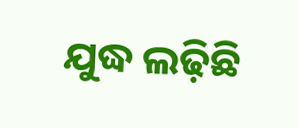ଯୁଦ୍ଧ ଲଢ଼ିଛି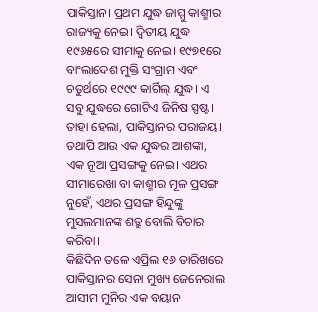ପାକିସ୍ତାନ। ପ୍ରଥମ ଯୁଦ୍ଧ ଜାମ୍ମୁ କାଶ୍ମୀର ରାଜ୍ୟକୁ ନେଇ। ଦ୍ୱିତୀୟ ଯୁଦ୍ଧ ୧୯୬୫ରେ ସୀମାକୁ ନେଇ। ୧୯୭୧ରେ ବାଂଲାଦେଶ ମୁକ୍ତି ସଂଗ୍ରାମ ଏବଂ ଚତୁର୍ଥରେ ୧୯୯୯ କାର୍ଗିଲ୍ ଯୁଦ୍ଧ। ଏ ସବୁ ଯୁଦ୍ଧରେ ଗୋଟିଏ ଜିନିଷ ସ୍ପଷ୍ଟ। ତାହା ହେଲା, ପାକିସ୍ତାନର ପରାଜୟ। ତଥାପି ଆଉ ଏକ ଯୁଦ୍ଧର ଆଶଙ୍କା, ଏକ ନୂଆ ପ୍ରସଙ୍ଗକୁ ନେଇ। ଏଥର ସୀମାରେଖା ବା କାଶ୍ମୀର ମୂଳ ପ୍ରସଙ୍ଗ ନୁହେଁ, ଏଥର ପ୍ରସଙ୍ଗ ହିନ୍ଦୁଙ୍କୁ ମୁସଲମାନଙ୍କ ଶତ୍ରୁ ବୋଲି ବିଚାର କରିବା।
କିଛିଦିନ ତଳେ ଏପ୍ରିଲ ୧୬ ତାରିଖରେ ପାକିସ୍ତାନର ସେନା ମୁଖ୍ୟ ଜେନେରାଲ ଆସୀମ ମୁନିର ଏକ ବୟାନ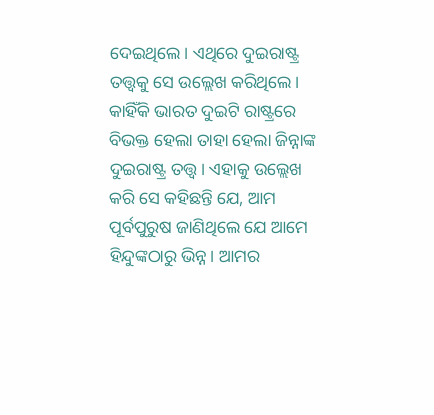ଦେଇଥିଲେ। ଏଥିରେ ଦୁଇରାଷ୍ଟ୍ର ତତ୍ତ୍ୱକୁ ସେ ଉଲ୍ଲେଖ କରିଥିଲେ। କାହିଁକି ଭାରତ ଦୁଇଟି ରାଷ୍ଟ୍ରରେ ବିଭକ୍ତ ହେଲା ତାହା ହେଲା ଜିନ୍ନାଙ୍କ ଦୁଇରାଷ୍ଟ୍ର ତତ୍ତ୍ୱ। ଏହାକୁ ଉଲ୍ଲେଖ କରି ସେ କହିଛନ୍ତି ଯେ, ଆମ ପୂର୍ବପୁରୁଷ ଜାଣିଥିଲେ ଯେ ଆମେ ହିନ୍ଦୁଙ୍କଠାରୁ ଭିନ୍ନ। ଆମର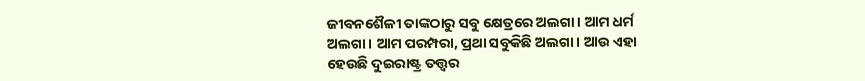ଜୀବନଶୈଳୀ ତାଙ୍କଠାରୁ ସବୁ କ୍ଷେତ୍ରରେ ଅଲଗା। ଆମ ଧର୍ମ ଅଲଗା। ଆମ ପରମ୍ପରା, ପ୍ରଥା ସବୁକିଛି ଅଲଗା। ଆଉ ଏହା ହେଉଛି ଦୁଇରାଷ୍ଟ୍ର ତତ୍ତ୍ୱର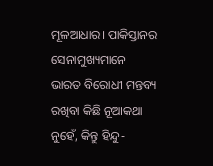ମୂଳଆଧାର। ପାକିସ୍ତାନର ସେନାମୁଖ୍ୟମାନେ ଭାରତ ବିରୋଧୀ ମନ୍ତବ୍ୟ ରଖିବା କିଛି ନୂଆକଥା ନୁହେଁ, କିନ୍ତୁ ହିନ୍ଦୁ-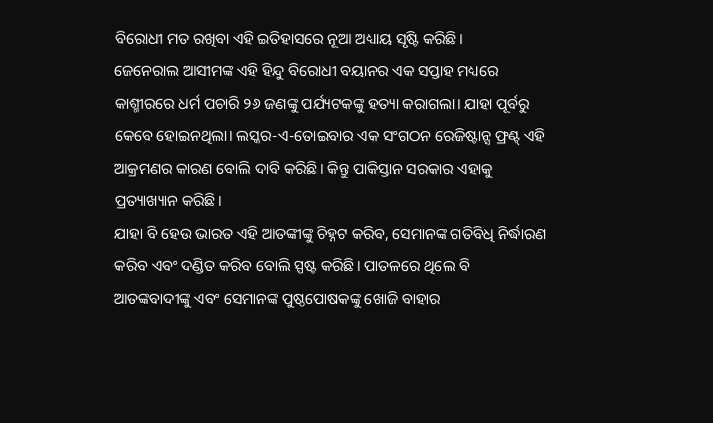ବିରୋଧୀ ମତ ରଖିବା ଏହି ଇତିହାସରେ ନୂଆ ଅଧ୍ୟାୟ ସୃଷ୍ଟି କରିଛି।
ଜେନେରାଲ ଆସୀମଙ୍କ ଏହି ହିନ୍ଦୁ ବିରୋଧୀ ବୟାନର ଏକ ସପ୍ତାହ ମଧ୍ୟରେ କାଶ୍ମୀରରେ ଧର୍ମ ପଚାରି ୨୬ ଜଣଙ୍କୁ ପର୍ଯ୍ୟଟକଙ୍କୁ ହତ୍ୟା କରାଗଲା। ଯାହା ପୂର୍ବରୁ କେବେ ହୋଇନଥିଲା। ଲସ୍କର-ଏ-ତୋଇବାର ଏକ ସଂଗଠନ ରେଜିଷ୍ଟାନ୍ସ ଫ୍ରଣ୍ଟ୍ ଏହି ଆକ୍ରମଣର କାରଣ ବୋଲି ଦାବି କରିଛି। କିନ୍ତୁ ପାକିସ୍ତାନ ସରକାର ଏହାକୁ ପ୍ରତ୍ୟାଖ୍ୟାନ କରିଛି।
ଯାହା ବି ହେଉ ଭାରତ ଏହି ଆତଙ୍କୀଙ୍କୁ ଚିହ୍ନଟ କରିବ, ସେମାନଙ୍କ ଗତିବିଧି ନିର୍ଦ୍ଧାରଣ କରିବ ଏବଂ ଦଣ୍ଡିତ କରିବ ବୋଲି ସ୍ପଷ୍ଟ କରିଛି। ପାତଳରେ ଥିଲେ ବି ଆତଙ୍କବାଦୀଙ୍କୁ ଏବଂ ସେମାନଙ୍କ ପୁଷ୍ଠପୋଷକଙ୍କୁ ଖୋଜି ବାହାର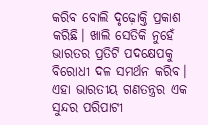କରିବ ବୋଲି ଦୃଢ଼ୋକ୍ତି ପ୍ରକାଶ କରିଛି। ଖାଲି ସେତିକି ନୁହେଁ ଭାରତର ପ୍ରତିଟି ପଦକ୍ଷେପକୁ ବିରୋଧୀ ଦଳ ସମର୍ଥନ କରିବ। ଏହା ଭାରତୀୟ ଗଣତନ୍ତ୍ରର ଏକ ସୁନ୍ଦର ପରିପାଟୀ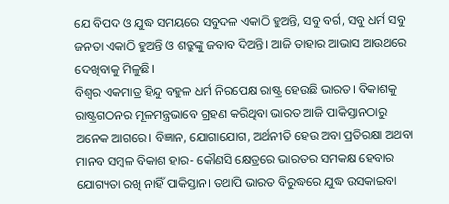ଯେ ବିପଦ ଓ ଯୁଦ୍ଧ ସମୟରେ ସବୁଦଳ ଏକାଠି ହୁଅନ୍ତି, ସବୁ ବର୍ଗ, ସବୁ ଧର୍ମ ସବୁ ଜନତା ଏକାଠି ହୁଅନ୍ତି ଓ ଶତ୍ରୁଙ୍କୁ ଜବାବ ଦିଅନ୍ତି। ଆଜି ତାହାର ଆଭାସ ଆଉଥରେ ଦେଖିବାକୁ ମିଳୁଛି।
ବିଶ୍ୱର ଏକମାତ୍ର ହିନ୍ଦୁ ବହୁଳ ଧର୍ମ ନିରପେକ୍ଷ ରାଷ୍ଟ୍ର ହେଉଛି ଭାରତ। ବିକାଶକୁ ରାଷ୍ଟ୍ରଗଠନର ମୂଳମନ୍ତ୍ରଭାବେ ଗ୍ରହଣ କରିଥିବା ଭାରତ ଆଜି ପାକିସ୍ତାନଠାରୁ ଅନେକ ଆଗରେ। ବିଜ୍ଞାନ, ଯୋଗାଯୋଗ, ଅର୍ଥନୀତି ହେଉ ଅବା ପ୍ରତିରକ୍ଷା ଅଥବା ମାନବ ସମ୍ବଳ ବିକାଶ ହାର- କୌଣସି କ୍ଷେତ୍ରରେ ଭାରତର ସମକକ୍ଷ ହେବାର ଯୋଗ୍ୟତା ରଖି ନାହିଁ ପାକିସ୍ତାନ। ତଥାପି ଭାରତ ବିରୁଦ୍ଧରେ ଯୁଦ୍ଧ ଉସକାଇବା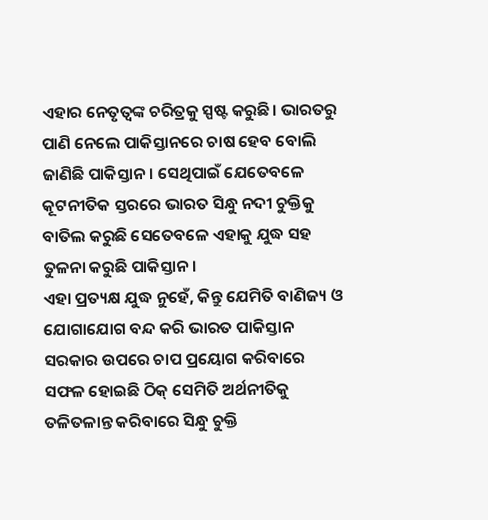ଏହାର ନେତୃତ୍ୱଙ୍କ ଚରିତ୍ରକୁ ସ୍ପଷ୍ଟ କରୁଛି। ଭାରତରୁ ପାଣି ନେଲେ ପାକିସ୍ତାନରେ ଚାଷ ହେବ ବୋଲି ଜାଣିଛି ପାକିସ୍ତାନ। ସେଥିପାଇଁ ଯେତେବଳେ କୂଟନୀତିକ ସ୍ତରରେ ଭାରତ ସିନ୍ଧୁ ନଦୀ ଚୁକ୍ତିକୁ ବାତିଲ କରୁଛି ସେତେବଳେ ଏହାକୁ ଯୁଦ୍ଧ ସହ ତୁଳନା କରୁଛି ପାକିସ୍ତାନ।
ଏହା ପ୍ରତ୍ୟକ୍ଷ ଯୁଦ୍ଧ ନୁହେଁ, କିନ୍ତୁ ଯେମିତି ବାଣିଜ୍ୟ ଓ ଯୋଗାଯୋଗ ବନ୍ଦ କରି ଭାରତ ପାକିସ୍ତାନ ସରକାର ଉପରେ ଚାପ ପ୍ରୟୋଗ କରିବାରେ ସଫଳ ହୋଇଛି ଠିକ୍ ସେମିତି ଅର୍ଥନୀତିକୁ ତଳିତଳାନ୍ତ କରିବାରେ ସିନ୍ଧୁ ଚୁକ୍ତି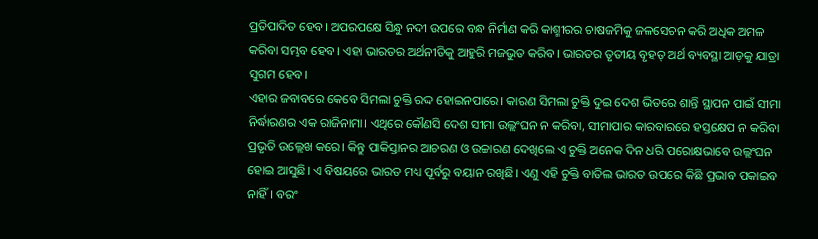ପ୍ରତିପାଦିତ ହେବ। ଅପରପକ୍ଷେ ସିନ୍ଧୁ ନଦୀ ଉପରେ ବନ୍ଧ ନିର୍ମାଣ କରି କାଶ୍ମୀରର ଚାଷଜମିକୁ ଜଳସେଚନ କରି ଅଧିକ ଅମଳ କରିବା ସମ୍ଭବ ହେବ। ଏହା ଭାରତର ଅର୍ଥନୀତିକୁ ଆହୁରି ମଜଭୁତ କରିବ। ଭାରତର ତୃତୀୟ ବୃହତ୍ ଅର୍ଥ ବ୍ୟବସ୍ଥା ଆଡ଼କୁ ଯାତ୍ରା ସୁଗମ ହେବ।
ଏହାର ଜବାବରେ କେବେ ସିମଲା ଚୁକ୍ତି ରଦ୍ଦ ହୋଇନପାରେ। କାରଣ ସିମଲା ଚୁକ୍ତି ଦୁଇ ଦେଶ ଭିତରେ ଶାନ୍ତି ସ୍ଥାପନ ପାଇଁ ସୀମା ନିର୍ଦ୍ଧାରଣର ଏକ ରାଜିନାମା। ଏଥିରେ କୌଣସି ଦେଶ ସୀମା ଉଲ୍ଲଂଘନ ନ କରିବା, ସୀମାପାର କାରବାରରେ ହସ୍ତକ୍ଷେପ ନ କରିବା ପ୍ରଭୃତି ଉଲ୍ଲେଖ କରେ। କିନ୍ତୁ ପାକିସ୍ତାନର ଆଚରଣ ଓ ଉଚ୍ଚାରଣ ଦେଖିଲେ ଏ ଚୁକ୍ତି ଅନେକ ଦିନ ଧରି ପରୋକ୍ଷଭାବେ ଉଲ୍ଲଂଘନ ହୋଇ ଆସୁଛି। ଏ ବିଷୟରେ ଭାରତ ମଧ୍ୟ ପୂର୍ବରୁ ବୟାନ ରଖିଛି। ଏଣୁ ଏହି ଚୁକ୍ତି ବାତିଲ ଭାରତ ଉପରେ କିଛି ପ୍ରଭାବ ପକାଇବ ନାହିଁ। ବରଂ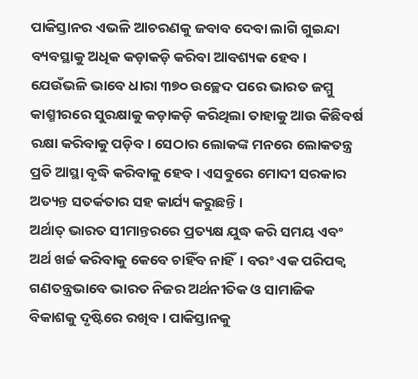ପାକିସ୍ତାନର ଏଭଳି ଆଚରଣକୁ ଜବାବ ଦେବା ଲାଗି ଗୁଇନ୍ଦା ବ୍ୟବସ୍ଥାକୁ ଅଧିକ କଡ଼ାକଡ଼ି କରିବା ଆବଶ୍ୟକ ହେବ। ଯେଉଁଭଳି ଭାବେ ଧାରା ୩୭୦ ଉଚ୍ଛେଦ ପରେ ଭାରତ ଜମ୍ମୁ କାଶ୍ମୀରରେ ସୁରକ୍ଷାକୁ କଡ଼ାକଡ଼ି କରିଥିଲା ତାହାକୁ ଆଉ କିଛିବର୍ଷ ରକ୍ଷା କରିବାକୁ ପଡ଼ିବ। ସେଠାର ଲୋକଙ୍କ ମନରେ ଲୋକତନ୍ତ୍ର ପ୍ରତି ଆସ୍ଥା ବୃଦ୍ଧି କରିବାକୁ ହେବ। ଏସବୁରେ ମୋଦୀ ସରକାର ଅତ୍ୟନ୍ତ ସତର୍କତାର ସହ କାର୍ଯ୍ୟ କରୁଛନ୍ତି।
ଅର୍ଥାତ୍ ଭାରତ ସୀମାନ୍ତରରେ ପ୍ରତ୍ୟକ୍ଷ ଯୁଦ୍ଧ କରି ସମୟ ଏବଂ ଅର୍ଥ ଖର୍ଚ୍ଚ କରିବାକୁ କେବେ ଚାହିଁବ ନାହିଁ। ବରଂ ଏକ ପରିପକ୍ୱ ଗଣତନ୍ତ୍ରଭାବେ ଭାରତ ନିଜର ଅର୍ଥନୀତିକ ଓ ସାମାଜିକ ବିକାଶକୁ ଦୃଷ୍ଟିରେ ରଖିବ। ପାକିସ୍ତାନକୁ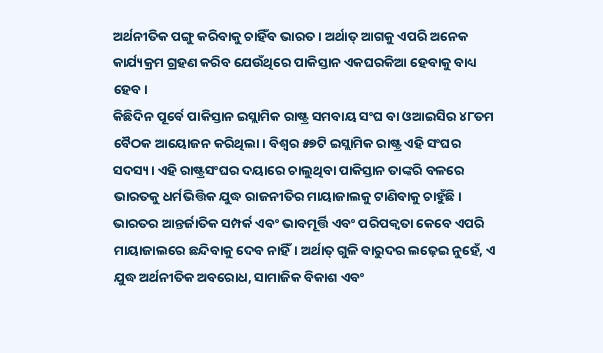ଅର୍ଥନୀତିକ ପଙ୍ଗୁ କରିବାକୁ ଚାହିଁବ ଭାରତ। ଅର୍ଥାତ୍ ଆଗକୁ ଏପରି ଅନେକ କାର୍ଯ୍ୟକ୍ରମ ଗ୍ରହଣ କରିବ ଯେଉଁଥିରେ ପାକିସ୍ତାନ ଏକଘରକିଆ ହେବାକୁ ବାଧ୍ୟ ହେବ।
କିଛିଦିନ ପୂର୍ବେ ପାକିସ୍ତାନ ଇସ୍ଲାମିକ ରାଷ୍ଟ୍ର ସମବାୟ ସଂଘ ବା ଓଆଇସିର ୪୮ତମ ବୈଠକ ଆୟୋଜନ କରିଥିଲା। ବିଶ୍ୱର ୫୭ଟି ଇସ୍ଲାମିକ ରାଷ୍ଟ୍ର ଏହି ସଂଘର ସଦସ୍ୟ। ଏହି ରାଷ୍ଟ୍ରସଂଘର ଦୟାରେ ଚାଲୁଥିବା ପାକିସ୍ତାନ ତାଙ୍କରି ବଳରେ ଭାରତକୁ ଧର୍ମଭିତ୍ତିକ ଯୁଦ୍ଧ ରାଜନୀତିର ମାୟାଜାଲକୁ ଟାଣିବାକୁ ଚାହୁଁଛି। ଭାରତର ଆନ୍ତର୍ଜାତିକ ସମ୍ପର୍କ ଏବଂ ଭାବମୂର୍ତ୍ତି ଏବଂ ପରିପକ୍ୱତା କେବେ ଏପରି ମାୟାଜାଲରେ ଛନ୍ଦିବାକୁ ଦେବ ନାହିଁ। ଅର୍ଥାତ୍ ଗୁଳି ବାରୁଦର ଲଢ଼େଇ ନୁହେଁ, ଏ ଯୁଦ୍ଧ ଅର୍ଥନୀତିକ ଅବରୋଧ, ସାମାଜିକ ବିକାଶ ଏବଂ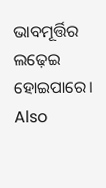ଭାବମୂର୍ତ୍ତିର ଲଢ଼େଇ ହୋଇପାରେ।
Also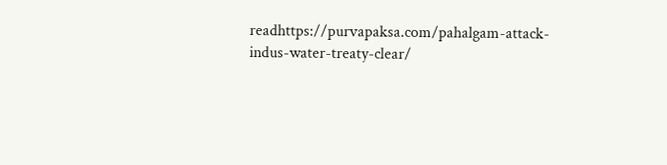readhttps://purvapaksa.com/pahalgam-attack-indus-water-treaty-clear/